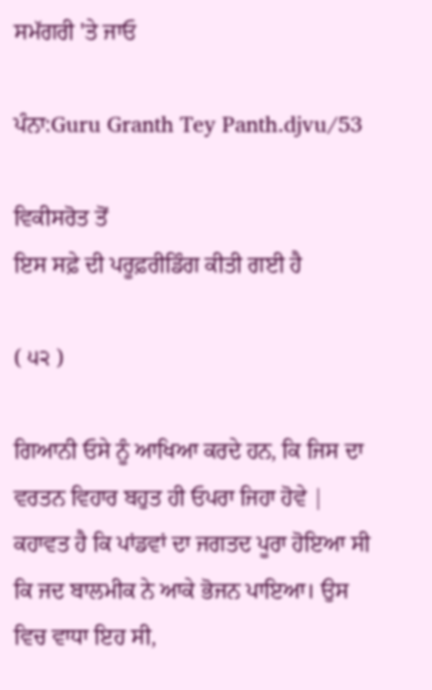ਸਮੱਗਰੀ 'ਤੇ ਜਾਓ

ਪੰਨਾ:Guru Granth Tey Panth.djvu/53

ਵਿਕੀਸਰੋਤ ਤੋਂ
ਇਸ ਸਫ਼ੇ ਦੀ ਪਰੂਫ਼ਰੀਡਿੰਗ ਕੀਤੀ ਗਈ ਹੈ

( ੫੨ )

ਗਿਆਨੀ ਓਸੇ ਨੂੰ ਆਖਿਆ ਕਰਦੇ ਹਨ, ਕਿ ਜਿਸ ਦਾ ਵਰਤਨ ਵਿਹਾਰ ਬਹੁਤ ਹੀ ਓਪਰਾ ਜਿਹਾ ਹੋਵੇ | ਕਹਾਵਤ ਹੈ ਕਿ ਪਾਂਡਵਾਂ ਦਾ ਜਗਤਦ ਪੂਰਾ ਹੋਇਆ ਸੀ ਕਿ ਜਦ ਬਾਲਮੀਕ ਨੇ ਆਕੇ ਭੋਜਨ ਪਾਇਆ। ਉਸ ਵਿਚ ਵਾਧਾ ਇਹ ਸੀ,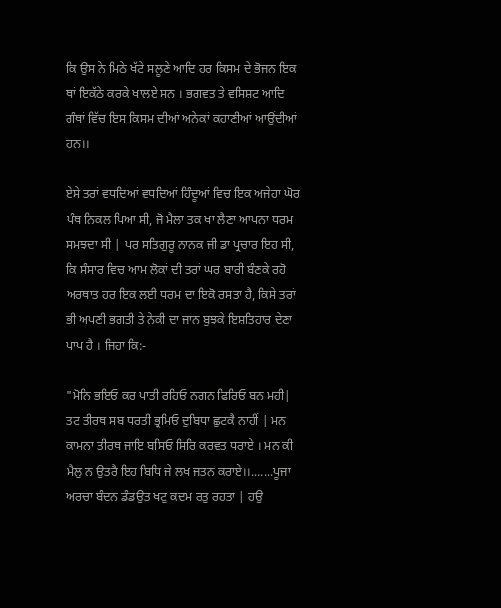ਕਿ ਉਸ ਨੇ ਮਿਠੇ ਖੱਟੇ ਸਲੂਣੇ ਆਦਿ ਹਰ ਕਿਸਮ ਦੇ ਭੋਜਨ ਇਕ ਥਾਂ ਇਕੱਠੇ ਕਰਕੇ ਖਾਲਏ ਸਨ । ਭਗਵਤ ਤੇ ਵਸਿਸ਼ਟ ਆਦਿ ਗੰਥਾਂ ਵਿੱਚ ਇਸ ਕਿਸਮ ਦੀਆਂ ਅਨੇਕਾਂ ਕਹਾਣੀਆਂ ਆਉਂਦੀਆਂ ਹਨ।।

ਏਸੇ ਤਰਾਂ ਵਧਦਿਆਂ ਵਧਦਿਆਂ ਹਿੰਦੂਆਂ ਵਿਚ ਇਕ ਅਜੇਹਾ ਘੋਰ ਪੰਥ ਨਿਕਲ ਪਿਆ ਸੀ, ਜੋ ਮੈਲਾ ਤਕ ਖਾ ਲੈਣਾ ਆਪਨਾ ਧਰਮ ਸਮਝਦਾ ਸੀ | ਪਰ ਸਤਿਗੁਰੂ ਨਾਨਕ ਜੀ ਡਾ ਪ੍ਰਚਾਰ ਇਹ ਸੀ, ਕਿ ਸੰਸਾਰ ਵਿਚ ਆਮ ਲੋਕਾਂ ਦੀ ਤਰਾਂ ਘਰ ਬਾਰੀ ਬੰਣਕੇ ਰਹੋ ਅਰਥਾਤ ਹਰ ਇਕ ਲਈ ਧਰਮ ਦਾ ਇਕੋ ਰਸਤਾ ਹੈ, ਕਿਸੇ ਤਰਾਂ ਭੀ ਅਪਣੀ ਭਗਤੀ ਤੇ ਨੇਕੀ ਦਾ ਜਾਨ ਬੁਝਕੇ ਇਸ਼ਤਿਹਾਰ ਦੇਣਾ ਪਾਪ ਹੈ । ਜਿਹਾ ਕਿ:-

"ਮੋਨਿ ਭਇਓ ਕਰ ਪਾਤੀ ਰਹਿਓ ਨਗਨ ਫਿਰਿਓ ਬਨ ਮਹੀ| ਤਟ ਤੀਰਥ ਸਬ ਧਰਤੀ ਭ੍ਰਮਿਓ ਦੁਬਿਧਾ ਛੁਟਕੈ ਨਾਹੀਂ | ਮਨ ਕਾਮਨਾ ਤੀਰਥ ਜਾਇ ਬਸਿਓ ਸਿਰਿ ਕਰਵਤ ਧਰਾਏ । ਮਨ ਕੀ ਮੈਲੁ ਨ ਉਤਰੈ ਇਹ ਬਿਧਿ ਜੇ ਲਖ ਜਤਨ ਕਰਾਏ।।.......ਪੂਜਾ ਅਰਚਾ ਬੰਦਨ ਡੰਡਉਤ ਖਟੁ ਕਦਮ ਰਤੁ ਰਹਤਾ | ਹਉ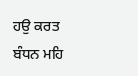ਹਉ ਕਰਤ ਬੰਧਨ ਮਹਿ